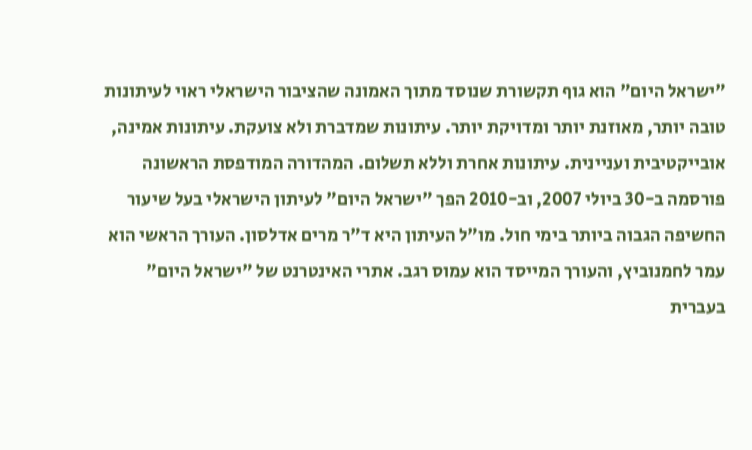"ישראל היום" הוא גוף תקשורת שנוסד מתוך האמונה שהציבור הישראלי ראוי לעיתונות טובה יותר, מאוזנת יותר ומדויקת יותר. עיתונות שמדברת ולא צועקת. עיתונות אמינה, אובייקטיבית ועניינית. עיתונות אחרת וללא תשלום. המהדורה המודפסת הראשונה פורסמה ב-30 ביולי 2007, וב-2010 הפך "ישראל היום" לעיתון הישראלי בעל שיעור החשיפה הגבוה ביותר בימי חול. מו"ל העיתון היא ד"ר מרים אדלסון. העורך הראשי הוא עמר לחמנוביץ, והעורך המייסד הוא עמוס רגב. אתרי האינטרנט של "ישראל היום" בעברית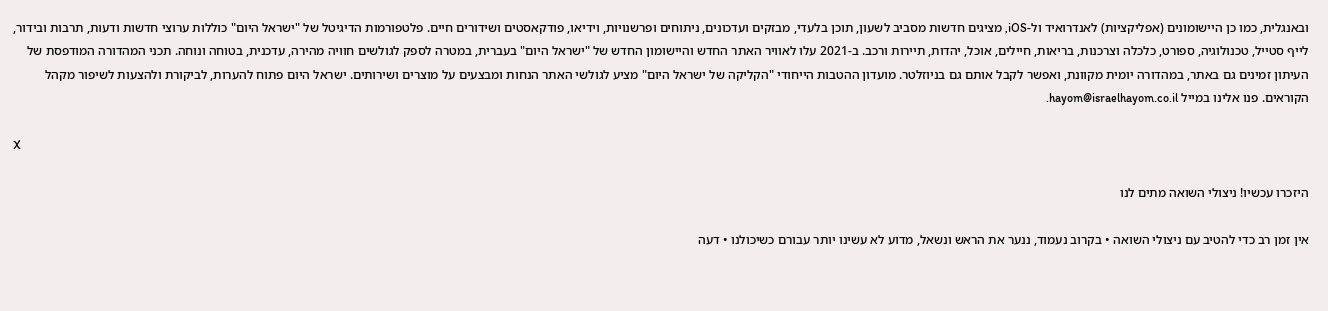ובאנגלית, כמו כן היישומונים (אפליקציות) לאנדרואיד ול-iOS, מציגים חדשות מסביב לשעון, תוכן בלעדי, מבזקים ועדכונים, ניתוחים ופרשנויות, וידיאו, פודקאסטים ושידורים חיים. פלטפורמות הדיגיטל של "ישראל היום" כוללות ערוצי חדשות ודעות, תרבות ובידור, לייף סטייל, טכנולוגיה, ספורט, כלכלה וצרכנות, בריאות, חיילים, אוכל, יהדות, תיירות ורכב. ב-2021 עלו לאוויר האתר החדש והיישומון החדש של "ישראל היום" בעברית, במטרה לספק לגולשים חוויה מהירה, עדכנית, בטוחה ונוחה. תכני המהדורה המודפסת של העיתון זמינים גם באתר, במהדורה יומית מקוונת, ואפשר לקבל אותם גם בניוזלטר. מועדון ההטבות הייחודי "הקליקה של ישראל היום" מציע לגולשי האתר הנחות ומבצעים על מוצרים ושירותים. ישראל היום פתוח להערות, לביקורת ולהצעות לשיפור מקהל הקוראים. פנו אלינו במייל hayom@israelhayom.co.il.

X

היזכרו עכשיו! ניצולי השואה מתים לנו

אין זמן רב כדי להטיב עם ניצולי השואה • בקרוב נעמוד, ננער את הראש ונשאל, מדוע לא עשינו יותר עבורם כשיכולנו • דעה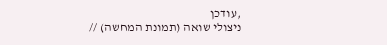,עודכן
ניצולי שואה (תמונת המחשה) //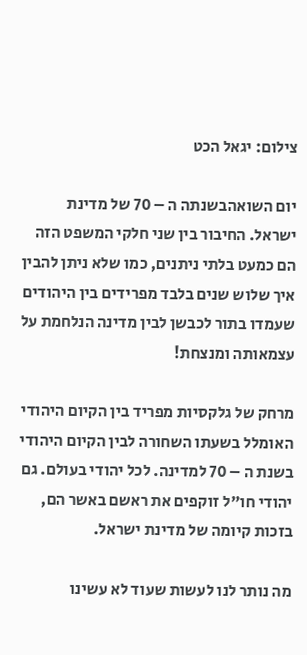צילום: יגאל הכט

יום השואהבשנתה ה – 70 של מדינת ישראל. החיבור בין שני חלקי המשפט הזה הם כמעט בלתי ניתנים, כמו שלא ניתן להבין איך שלוש שנים בלבד מפרידים בין היהודים שעמדו בתור לכבשן לבין מדינה הנלחמת על עצמאותה ומנצחת!

מרחק של גלקסיות מפריד בין הקיום היהודי האומלל בשעתו השחורה לבין הקיום היהודי בשנת ה – 70 למדינה. לכל יהודי בעולם. גם יהודי חו"ל זוקפים את ראשם באשר הם, בזכות קיומה של מדינת ישראל.

מה נותר לנו לעשות שעוד לא עשינו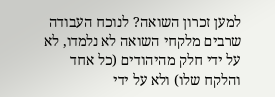למען זכרון השואה? לנוכח העבודה שרבים מלקחי השואה לא נלמדו, לא על ידי חלק מהיהודים (כל אחד והלקח שלו) ולא על ידי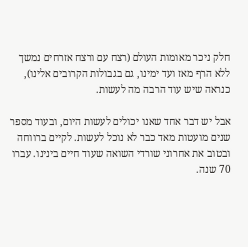חלק ניכר מאומות העולם (רצח עם ורצח אזרחים נמשך ללא הרף מאז ועד ימינו, גם בגבולות הקרובים אלינו), כנראה שיש עוד הרבה מה לעשות.

אבל יש דבר אחד שאנו יכולים לעשות היום, ובעוד מספר שנים מועטות מאד כבר לא נוכל לעשות. לקיים ברווחה ובטוב את אחרוני שורדי השואה שעוד חיים בינינו. עברו 70 שנה.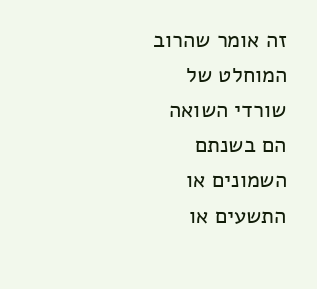זה אומר שהרוב המוחלט של שורדי השואה הם בשנתם השמונים או התשעים או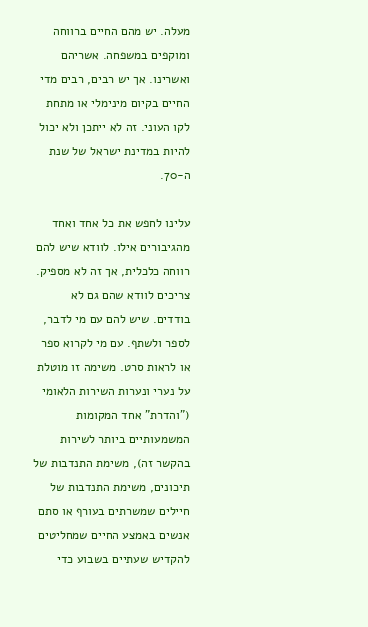מעלה. יש מהם החיים ברווחה ומוקפים במשפחה. אשריהם ואשרינו. אך יש רבים, רבים מדי החיים בקיום מינימלי או מתחת לקו העוני. זה לא ייתכן ולא יכול להיות במדינת ישראל של שנת ה-70.

עלינו לחפש את כל אחד ואחד מהגיבורים אילו. לוודא שיש להם רווחה כלכלית, אך זה לא מספיק. צריכים לוודא שהם גם לא בודדים. שיש להם עם מי לדבר, לספר ולשתף. עם מי לקרוא ספר או לראות סרט. משימה זו מוטלת על נערי ונערות השירות הלאומי ("והדרת" אחד המקומות המשמעותיים ביותר לשירות בהקשר זה), משימת התנדבות של תיכונים, משימת התנדבות של חיילים שמשרתים בעורף או סתם אנשים באמצע החיים שמחליטים להקדיש שעתיים בשבוע כדי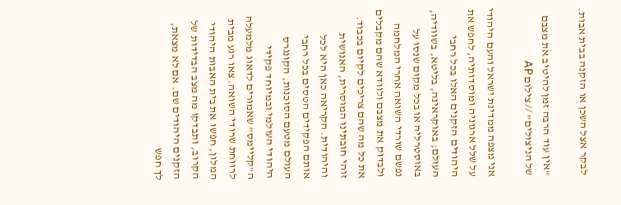לבקר אצל השכן או הזקנה בבית אבות.

"אין עוד הרבה זמן להיטיב את מצבם של הניצולים" // צילום AP

אני מצפה ממדינת ישראל והעם היהודי על שלל ארגוניה ומוסדותיה, לחפש את היהודים הזקנים האלו בכל רחבי העולם; באוקראינה, בליטא, בשוודיה, באוסטרליה או בכל מקום שנסו על נפשם שורדי השואה אחרי המלחמה ולבדוק את מצבם ולוודא שהם מקבלים את כל מה שהם צריכים לקיום בכבוד. זוהי חובתינו המוסרית, האנושית והיהודית. הקריאה כאן היא לכל אותם הפקידים הטסים בכל רחבי העולם מטעם הסוכנות, הקונגרס היהודי העולמי ובמיוחד פקידי ה"קליימס" שאמורים לדאוג מלמעלה לרווחת שרודי השואה. צאו רגע מבית המלון, חפשו את בית האבות היהודי הקרוב, ותבדקו מה מצב הבדידות של הזקנים היהודים שם. אם לא מצאת, לך חפש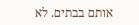אותם בבתים. לא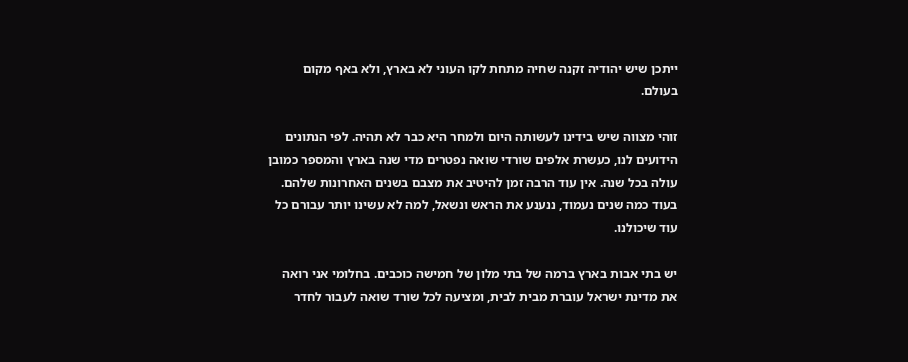ייתכן שיש יהודיה זקנה שחיה מתחת לקו העוני לא בארץ, ולא באף מקום בעולם.

זוהי מצווה שיש בידינו לעשותה היום ולמחר היא כבר לא תהיה. לפי הנתונים הידועים לנו, כעשרת אלפים שורדי שואה נפטרים מדי שנה בארץ והמספר כמובן עולה בכל שנה. אין עוד הרבה זמן להיטיב את מצבם בשנים האחרונות שלהם. בעוד כמה שנים נעמוד, ננענע את הראש ונשאל, למה לא עשינו יותר עבורם כל עוד שיכולנו.

יש בתי אבות בארץ ברמה של בתי מלון של חמישה כוכבים. בחלומי אני רואה את מדינת ישראל עוברת מבית לבית, ומציעה לכל שורד שואה לעבור לחדר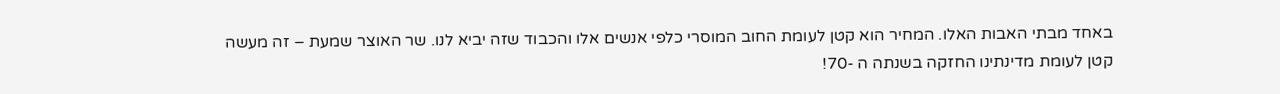באחד מבתי האבות האלו. המחיר הוא קטן לעומת החוב המוסרי כלפי אנשים אלו והכבוד שזה יביא לנו. שר האוצר שמעת – זה מעשה קטן לעומת מדינתינו החזקה בשנתה ה -70!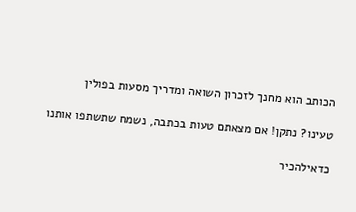הכותב הוא מחנך לזכרון השואה ומדריך מסעות בפולין

טעינו? נתקן! אם מצאתם טעות בכתבה, נשמח שתשתפו אותנו

כדאילהכיר